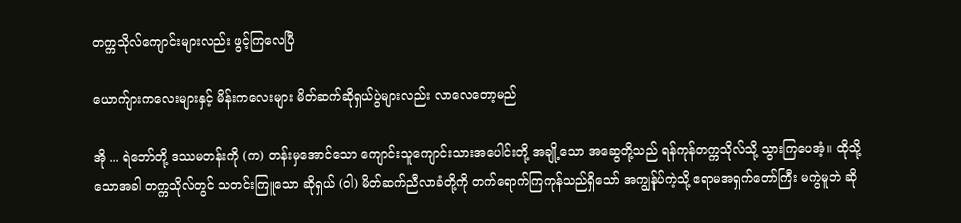တက္ကသိုလ်ကျောင်းများလည်း ဖွင့်ကြလေပြီ

ယောက်ျားကလေးများနှင့် မိန်းကလေးများ မိတ်ဆက်ဆိုရှယ်ပွဲများလည်း လာလေတော့မည်

အို ... ရဲဘော်တို့ ဒဿမတန်းကို (က) တန်းမှအောင်သော ကျောင်းသူကျောင်းသားအပေါင်းတို့ အချို့သော အဆွေတို့သည် ရန်ကုန်တက္ကသိုလ်သို့ သွားကြပေအံ့။ ထိုသို့သောအခါ တက္ကသိုလ်တွင် သတင်းကြူသော ဆိုရှယ် (ဝါ) မိတ်ဆက်ညီလာခံတို့ကို တက်ရောက်ကြကုန်သည်ရှိသော် အကျွန်ုပ်ကဲ့သို့ ဧရာမအရှက်တော်ကြီး မကွဲမူဘဲ ဆို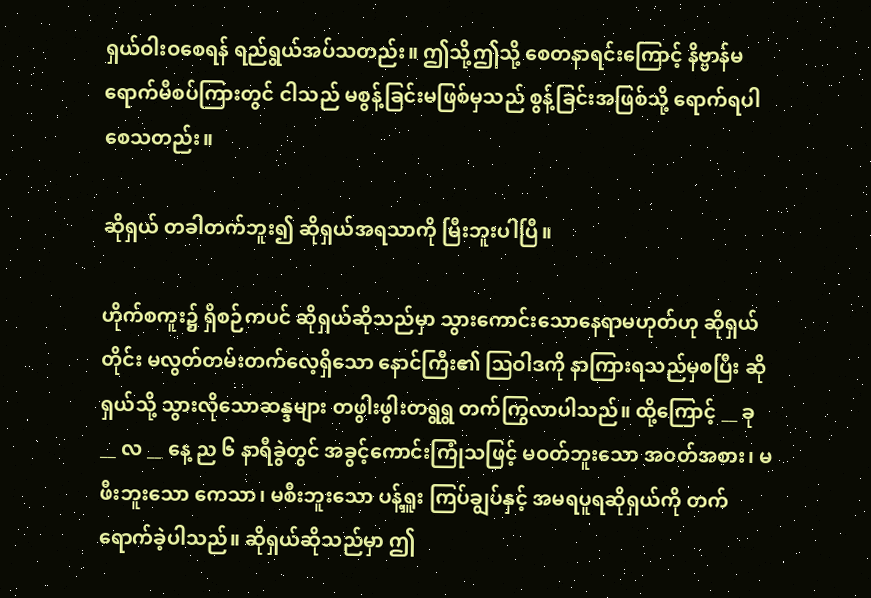ရှယ်ဝါးဝစေရန် ရည်ရွယ်အပ်သတည်း။ ဤသို့ဤသို့ စေတနာရင်းကြောင့် နိဗ္ဗာန်မရောက်မီစပ်ကြားတွင် ငါသည် မစွန့်ခြင်းမဖြစ်မှသည် စွန့်ခြင်းအဖြစ်သို့ ရောက်ရပါစေသတည်း။

ဆိုရှယ် တခါတက်ဘူး၍ ဆိုရှယ်အရသာကို မြီးဘူးပါပြီ။

ဟိုက်စကူး၌ ရှိစဉ်ကပင် ဆိုရှယ်ဆိုသည်မှာ သွားကောင်းသောနေရာမဟုတ်ဟု ဆိုရှယ်တိုင်း မလွတ်တမ်းတက်လေ့ရှိသော နောင်ကြီး၏ ဩဝါဒကို နာကြားရသည်မှစပြီး ဆိုရှယ်သို့ သွားလိုသောဆန္ဒများ တဖွါးဖွါးတရွရွ တက်ကြွလာပါသည်။ ထို့ကြောင့် __ ခု __ လ __ နေ့ ည ၆ နာရီခွဲတွင် အခွင့်ကောင်းကြုံသဖြင့် မဝတ်ဘူးသော အဝတ်အစား၊ မဖီးဘူးသော ကေသာ၊ မစီးဘူးသော ပန့်ရှူး ကြပ်ချွပ်နှင့် အမရပူရဆိုရှယ်ကို တက်ရောက်ခဲ့ပါသည်။ ဆိုရှယ်ဆိုသည်မှာ ဤ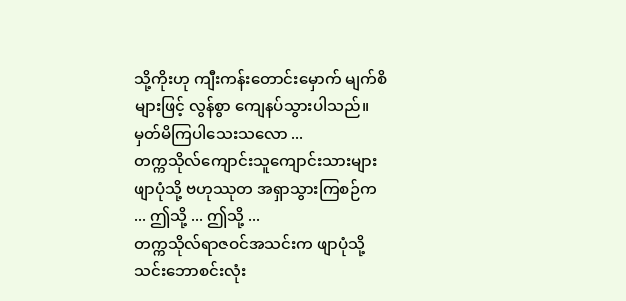သို့ကိုးဟု ကျီးကန်းတောင်းမှောက် မျက်စိများဖြင့် လွန်စွာ ကျေနပ်သွားပါသည်။
မှတ်မိကြပါသေးသလော ...
တက္ကသိုလ်ကျောင်းသူကျောင်းသားများ ဖျာပုံသို့ ဗဟုဿုတ အရှာသွားကြစဉ်က ... ဤသို့ ... ဤသို့ ...
တက္ကသိုလ်ရာဇဝင်အသင်းက ဖျာပုံသို့ သင်းဘောစင်းလုံး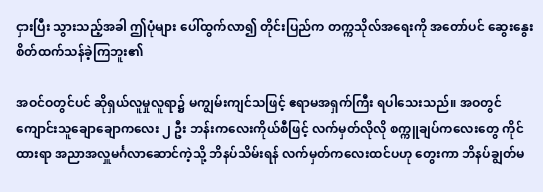ငှားပြီး သွားသည့်အခါ ဤပုံများ ပေါ်ထွက်လာ၍ တိုင်းပြည်က တက္ကသိုလ်အရေးကို အတော်ပင် ဆွေးနွေး စိတ်ထက်သန်ခဲ့ကြဘူး၏

အဝင်ဝတွင်ပင် ဆိုရှယ်လူမှုလူရာ၌ မကျွမ်းကျင်သဖြင့် ဧရာမအရှက်ကြီး ရပါသေးသည်။ အဝတွင် ကျောင်းသူချောချောကလေး ၂ ဦး ဘန်းကလေးကိုယ်စီဖြင့် လက်မှတ်လိုလို စက္ကူချပ်ကလေးတွေ ကိုင်ထားရာ အညာအလှူမင်္ဂလာဆောင်ကဲ့သို့ ဘိနပ်သိမ်းရန် လက်မှတ်ကလေးထင်ပဟု တွေးကာ ဘိနပ်ချွတ်မ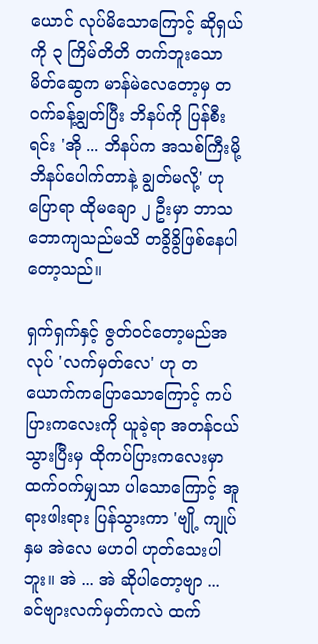ယောင် လုပ်မိသောကြောင့် ဆိုရှယ်ကို ၃ ကြိမ်တိတိ တက်ဘူးသော မိတ်ဆွေက မာန်မဲလေတော့မှ တဝက်ခန့်ချွတ်ပြီး ဘိနပ်ကို ပြန်စီးရင်း 'အို ... ဘိနပ်က အသစ်ကြီးမို့ ဘိနပ်ပေါက်တာနဲ့ ချွတ်မလို့' ဟု ပြောရာ ထိုမချော ၂ ဦးမှာ ဘာသဘောကျသည်မသိ တခွိခွိဖြစ်နေပါတော့သည်။

ရှက်ရှက်နှင့် ဇွတ်ဝင်တော့မည်အလုပ် 'လက်မှတ်လေ' ဟု တယောက်ကပြောသောကြောင့် ကပ်ပြားကလေးကို ယူခဲ့ရာ အတန်ငယ်သွားပြီးမှ ထိုကပ်ပြားကလေးမှာ ထက်ဝက်မျှသာ ပါသောကြောင့် အူရားဖါးရား ပြန်သွားကာ 'ဗျို့ ကျုပ်နှမ အဲလေ မဟဝါ ဟုတ်သေးပါဘူး။ အဲ ... အဲ ဆိုပါတော့ဗျာ ... ခင်ဗျားလက်မှတ်ကလဲ ထက်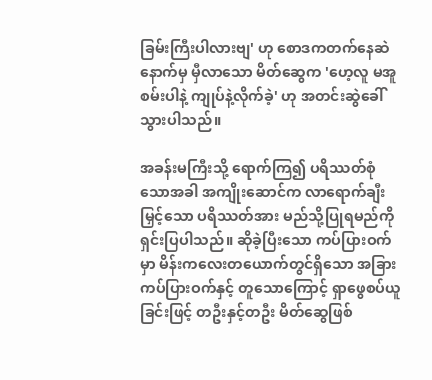ခြမ်းကြီးပါလားဗျ' ဟု စောဒကတက်နေဆဲ နောက်မှ မှီလာသော မိတ်ဆွေက 'ဟေ့လူ မအူစမ်းပါနဲ့ ကျုပ်နဲ့လိုက်ခဲ့' ဟု အတင်းဆွဲခေါ်သွားပါသည်။

အခန်းမကြီးသို့ ရောက်ကြ၍ ပရိဿတ်စုံသောအခါ အကျိုးဆောင်က လာရောက်ချီးမြှင့်သော ပရိဿတ်အား မည်သို့ပြုရမည်ကို ရှင်းပြပါသည်။ ဆိုခဲ့ပြီးသော ကပ်ပြားဝက်မှာ မိန်းကလေးတယောက်တွင်ရှိသော အခြားကပ်ပြားဝက်နှင့် တူသောကြောင့် ရှာဖွေစပ်ယူခြင်းဖြင့် တဦးနှင့်တဦး မိတ်ဆွေဖြစ်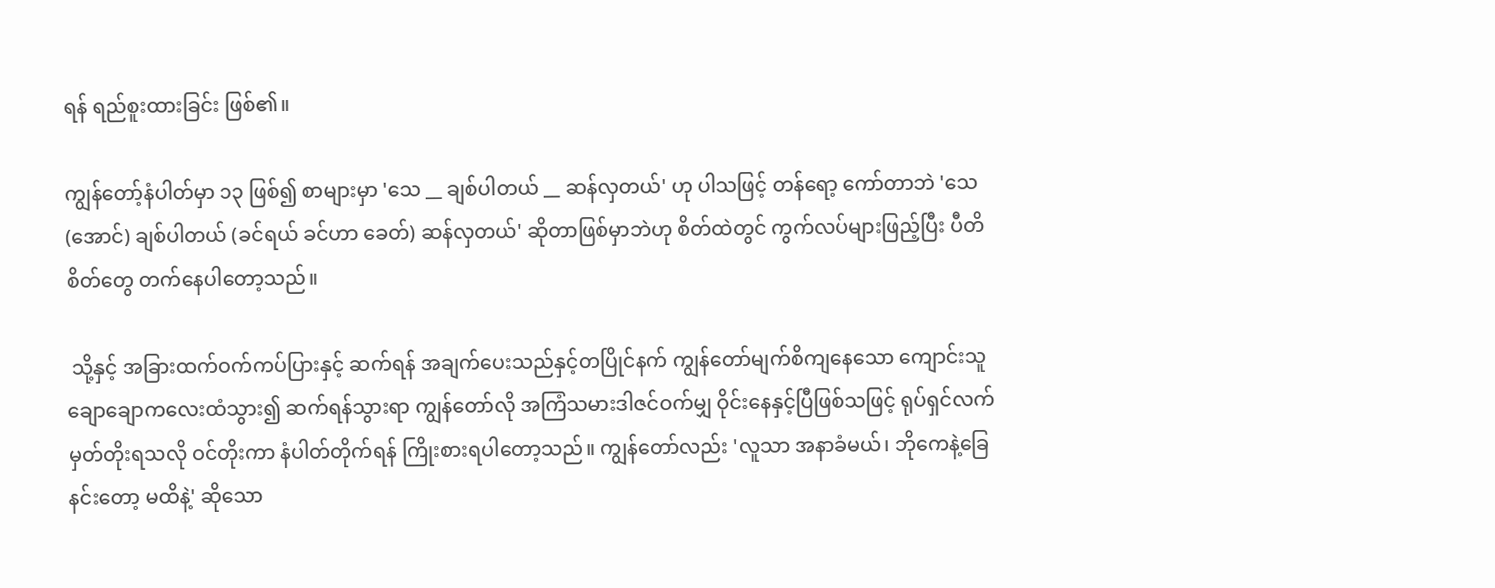ရန် ရည်စူးထားခြင်း ဖြစ်၏။

ကျွန်တော့်နံပါတ်မှာ ၁၃ ဖြစ်၍ စာများမှာ 'သေ __ ချစ်ပါတယ် __ ဆန်လှတယ်' ဟု ပါသဖြင့် တန်ရော့ ကော်တာဘဲ 'သေ (အောင်) ချစ်ပါတယ် (ခင်ရယ် ခင်ဟာ ခေတ်) ဆန်လှတယ်' ဆိုတာဖြစ်မှာဘဲဟု စိတ်ထဲတွင် ကွက်လပ်များဖြည့်ပြီး ပီတိစိတ်တွေ တက်နေပါတော့သည်။

 သို့နှင့် အခြားထက်ဝက်ကပ်ပြားနှင့် ဆက်ရန် အချက်ပေးသည်နှင့်တပြိုင်နက် ကျွန်တော်မျက်စိကျနေသော ကျောင်းသူချောချောကလေးထံသွား၍ ဆက်ရန်သွားရာ ကျွန်တော်လို အကြံသမားဒါဇင်ဝက်မျှ ဝိုင်းနေနှင့်ပြီဖြစ်သဖြင့် ရုပ်ရှင်လက်မှတ်တိုးရသလို ဝင်တိုးကာ နံပါတ်တိုက်ရန် ကြိုးစားရပါတော့သည်။ ကျွန်တော်လည်း 'လူသာ အနာခံမယ်၊ ဘိုကေနဲ့ခြေနင်းတော့ မထိနဲ့' ဆိုသော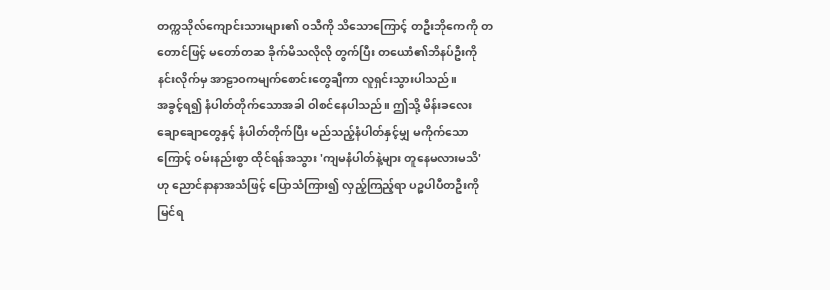တက္ကသိုလ်ကျောင်းသားများ၏ ဝသီကို သိသောကြောင့် တဦးဘိုကေကို တတောင်ဖြင့် မတော်တဆ ခိုက်မိသလိုလို တွက်ပြီး တယောံ၏ဘိနပ်ဦးကို နင်းလိုက်မှ အာဠာဝကမျက်စောင်းတွေချီကာ လူရှင်းသွားပါသည်။
အခွင့်ရ၍ နံပါတ်တိုက်သောအခါ ဝါစင်နေပါသည်။ ဤသို့ မိန်းခလေးချောချောတွေနှင့် နံပါတ်တိုက်ပြီး မည်သည့်နံပါတ်နှင့်မျှ မကိုက်သောကြောင့် ဝမ်းနည်းစွာ ထိုင်ရန်အသွား 'ကျမနံပါတ်နဲ့များ တူနေမလားမသိ' ဟု ညောင်နာနာအသံဖြင့် ပြောသံကြား၍ လှည့်ကြည့်ရာ ပဉ္စပါပီတဦးကို မြင်ရ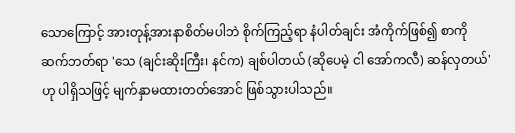သောကြောင့် အားတုန့်အားနာစိတ်မပါဘဲ စိုက်ကြည့်ရာ နံပါတ်ချင်း အံကိုက်ဖြစ်၍ စာကို ဆက်ဘတ်ရာ 'သေ (ချင်းဆိုးကြီး၊ နင်က) ချစ်ပါတယ် (ဆိုပေမဲ့ ငါ အော်ကလီ) ဆန်လှတယ်' ဟု ပါရှိသဖြင့် မျက်နှာမထားတတ်အောင် ဖြစ်သွားပါသည်။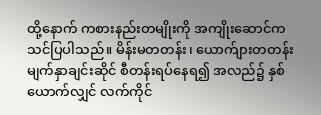ထို့နောက် ကစားနည်းတမျိုးကို အကျိုးဆောင်က သင်ပြပါသည်။ မိန်းမတတန်း၊ ယောက်ျားတတန်း မျက်နှာချင်းဆိုင် စီတန်းရပ်နေရ၍ အလည်၌ နှစ်ယောက်လျှင် လက်ကိုင်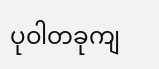ပုဝါတခုကျ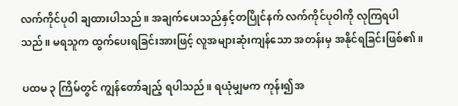လက်ကိုင်ပုဝါ ချထားပါသည်။ အချက်ပေးသည်နှင့်တပြိုင်နက် လက်ကိုင်ပုဝါကို လုကြရပါသည်။ မရသူက ထွက်ပေးရခြင်းအားဖြင့် လူအများဆုံးကျန်သော အတန်းမှ အနိုင်ရခြင်းဖြစ်၏။

ပထမ ၃ ကြိမ်တွင် ကျွန်တော်ချည့် ရပါသည်။ ရယုံမျှမက ကုန်း၍အ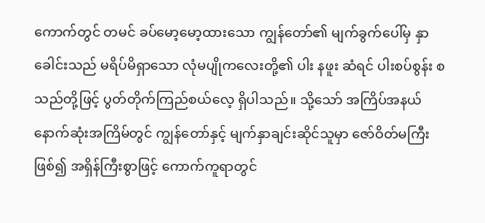ကောက်တွင် တမင် ခပ်မော့မော့ထားသော ကျွန်တော်၏ မျက်ခွက်ပေါ်မှ နှာခေါင်းသည် မရိပ်မိရှာသော လုံမပျိုကလေးတို့၏ ပါး နဖူး ဆံရင် ပါးစပ်စွန်း စသည်တို့ဖြင့် ပွတ်တိုက်ကြည်စယ်လေ့ ရှိပါသည်။ သို့သော် အကြိပ်အနယ် နောက်ဆုံးအကြိမ်တွင် ကျွန်တော်နှင့် မျက်နှာချင်းဆိုင်သူမှာ ဇော်ဝိတ်မကြီးဖြစ်၍ အရှိန်ကြီးစွာဖြင့် ကောက်ကူရာတွင်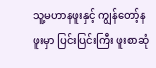သူ့မဟာနဖူးနှင့် ကျွန်တော့်နဖူးမှာ ပြင်းပြင်းကြီး ဖူးစာဆုံ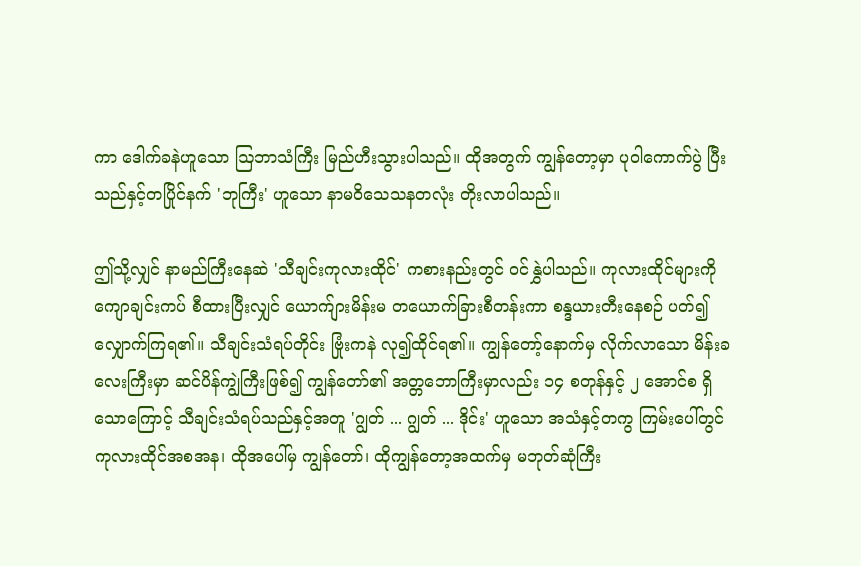ကာ ဒေါက်ခနဲဟူသော ဩဘာသံကြီး မြည်ဟီးသွားပါသည်။ ထိုအတွက် ကျွန်တော့မှာ ပုဝါကောက်ပွဲ ပြီးသည်နှင့်တပြိုင်နက် 'ဘုကြီး' ဟူသော နာမဝိသေသနတလုံး တိုးလာပါသည်။

ဤသို့လျှင် နာမည်ကြီးနေဆဲ 'သီချင်းကုလားထိုင်' ကစားနည်းတွင် ဝင်နွှဲပါသည်။ ကုလားထိုင်များကို ကျောချင်းကပ် စီထားပြီးလျှင် ယောက်ျားမိန်းမ တယောက်ခြားစီတန်းကာ စန္ဒယားတီးနေစဉ် ပတ်၍ လျှောက်ကြရ၏။ သီချင်းသံရပ်တိုင်း ဗြုံးကနဲ လု၍ထိုင်ရ၏။ ကျွန်တော့်နောက်မှ လိုက်လာသော မိန်းခလေးကြီးမှာ ဆင်ပိန်ကျွဲကြီးဖြစ်၍ ကျွန်တော်၏ အတ္တဘောကြီးမှာလည်း ၁၄ စတုန်နှင့် ၂ အောင်စ ရှိသောကြောင့် သီချင်းသံရပ်သည်နှင့်အတူ 'ဂျွတ် ... ဂျွတ် ... ဒိုင်း' ဟူသော အသံနှင့်တကွ ကြမ်းပေါ်တွင် ကုလားထိုင်အစအန၊ ထိုအပေါ်မှ ကျွန်တော်၊ ထိုကျွန်တော့အထက်မှ မဘုတ်ဆုံကြီး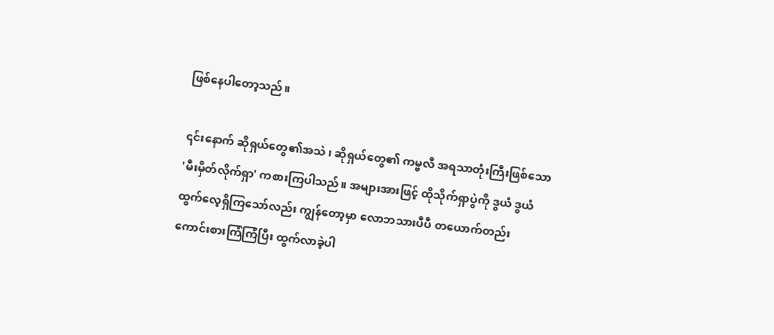ဖြစ်နေပါတော့သည်။

၎င်းနောက် ဆိုရှယ်တွေ၏အသဲ၊ ဆိုရှယ်တွေ၏ ကမ္ဗလီ အရသာတုံးကြီးဖြစ်သော 'မီးမှိတ်လိုက်ရှာ' ကစားကြပါသည်။ အများအားဖြင့် ထိုသိုက်ရှာပွဲကို ဒွယံ ဒွယံ ထွက်လေ့ရှိကြသော်လည်း ကျွန်တော့မှာ လောဘသားပီပီ တယောက်တည်း ကောင်းစားကြံကြံပြီး ထွက်လာခဲ့ပါ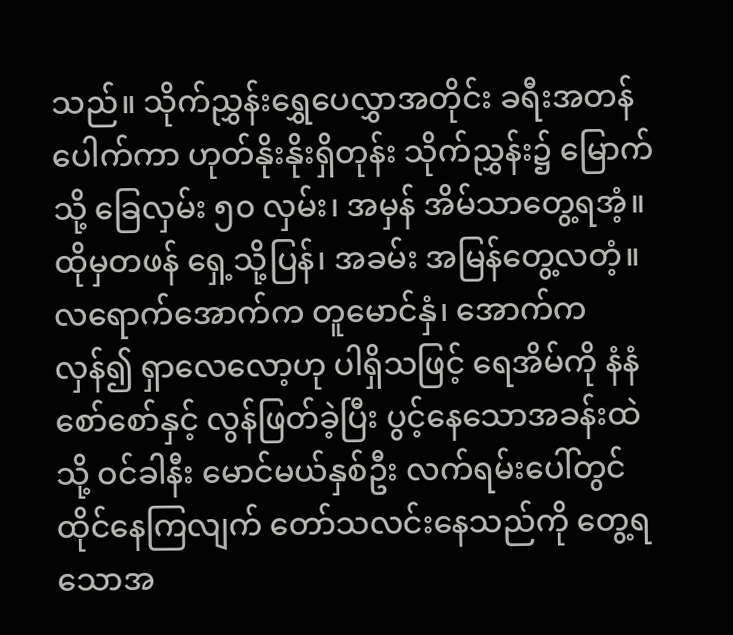သည်။ သိုက်ညွှန်းရွှေပေလွှာအတိုင်း ခရီးအတန်ပေါက်ကာ ဟုတ်နိုးနိုးရှိတုန်း သိုက်ညွှန်း၌ မြောက်သို့ ခြေလှမ်း ၅၀ လှမ်း၊ အမှန် အိမ်သာတွေ့ရအံ့။ ထိုမှတဖန် ရှေ့သို့ပြန်၊ အခမ်း အမြန်တွေ့လတံ့။ လရောက်အောက်က တူမောင်နှံ၊ အောက်ကလှန်၍ ရှာလေလော့ဟု ပါရှိသဖြင့် ရေအိမ်ကို နံနံစော်စော်နှင့် လွန်ဖြတ်ခဲ့ပြီး ပွင့်နေသောအခန်းထဲသို့ ဝင်ခါနီး မောင်မယ်နှစ်ဦး လက်ရမ်းပေါ်တွင် ထိုင်နေကြလျက် တော်သလင်းနေသည်ကို တွေ့ရသောအ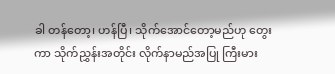ခါ တန်တော့၊ ဟန်ပြီ၊ သိုက်အောင်တော့မည်ဟု တွေးကာ သိုက်ညွှန်းအတိုင်း လိုက်နာမည်အပြု ကြီးမား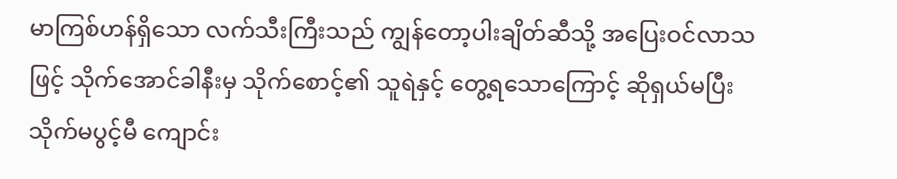မာကြစ်ဟန်ရှိသော လက်သီးကြီးသည် ကျွန်တော့ပါးချိတ်ဆီသို့ အပြေးဝင်လာသဖြင့် သိုက်အောင်ခါနီးမှ သိုက်စောင့်၏ သူရဲနှင့် တွေ့ရသောကြောင့် ဆိုရှယ်မပြီး သိုက်မပွင့်မီ ကျောင်း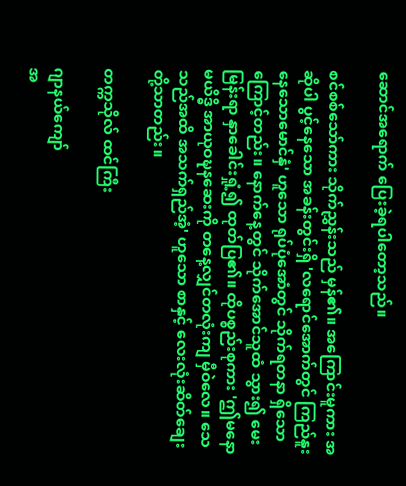ဆောင်အရောက် ပြေးခဲ့ရပါတော့သည်။

စင်စစ်သော်ကား သိုက်ညွှန်းသည် မှန်၏။ အကြောင်းမူကား အဆိုပါ ပွင့်နေသော အခန်းတွင်းရှိ 'လရောင်အောက်တွင် ကြည်နူးနေသောမောင်နှံ' ဟူသော ရုပ်ပုံအောံတွင် သိုက်ရတနာ ရှိသောကြောင့်တည်း။ နောက်နေ့တွင် သိုက်အောင်သူထံ သွား၍ မေးမြန်းရာ နှာခေါင်းရှုံ့၍ ထုတ်ပြ၏။ ထိုပစ္စည်းစုကား 'ဤမနောမယိဒ္ဓိ အာယုဝဍ္ဎနဆေးကို တနေ့လျှင်တလုံးကျ မှီဝဲလေ။ သေသည်အထိ အသက်ရှည်အံ့' ဟူသော စာနှင့် လေးလုံးဆိတ်ချေးတို့သာတည်း။

တက္ကသိုလ် ထင်ကြီး

ဂျာနယ်ကျော်
အ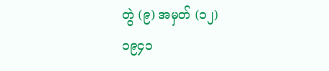တွဲ (၉) အမှတ် (၁၂)
၁၉၄၁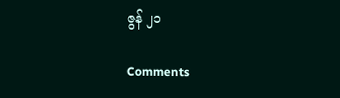ဇွန် ၂၁

Comments